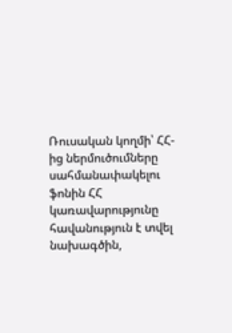Ռուսական կողմի՝ ՀՀ-ից ներմուծումները սահմանափակելու ֆոնին ՀՀ կառավարությունը հավանություն է տվել նախագծին,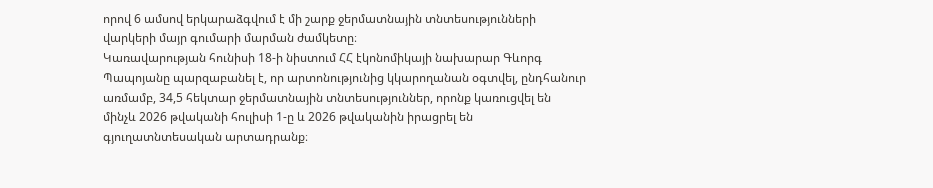որով 6 ամսով երկարաձգվում է մի շարք ջերմատնային տնտեսությունների վարկերի մայր գումարի մարման ժամկետը։
Կառավարության հունիսի 18-ի նիստում ՀՀ էկոնոմիկայի նախարար Գևորգ Պապոյանը պարզաբանել է, որ արտոնությունից կկարողանան օգտվել, ընդհանուր առմամբ, 34,5 հեկտար ջերմատնային տնտեսություններ, որոնք կառուցվել են մինչև 2026 թվականի հուլիսի 1-ը և 2026 թվականին իրացրել են գյուղատնտեսական արտադրանք։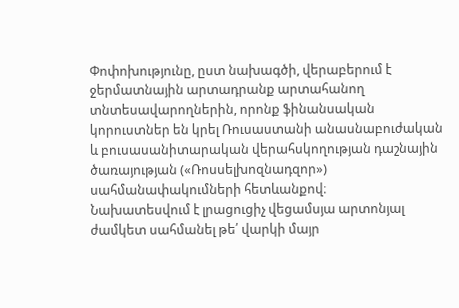Փոփոխությունը, ըստ նախագծի, վերաբերում է ջերմատնային արտադրանք արտահանող տնտեսավարողներին, որոնք ֆինանսական կորուստներ են կրել Ռուսաստանի անասնաբուժական և բուսասանիտարական վերահսկողության դաշնային ծառայության («Ռոսսելխոզնադզոր») սահմանափակումների հետևանքով։
Նախատեսվում է լրացուցիչ վեցամսյա արտոնյալ ժամկետ սահմանել թե՛ վարկի մայր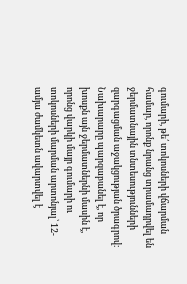գումարի, թե՛ տոկոսների վճարման համար, որոնք նրանց տրամադրվել են ջերմատնային տնտեսությունների զարգացման աջակցության ծրագրով։
Նախարարը պարզաբանել է, որ խոսքն այն ջերմատներնի մասին է, որոնց վարկի մայր գումարի ու տոկոսների մարման արտոնյալ՝ 12-ամյա ժամկետն ավարտվել է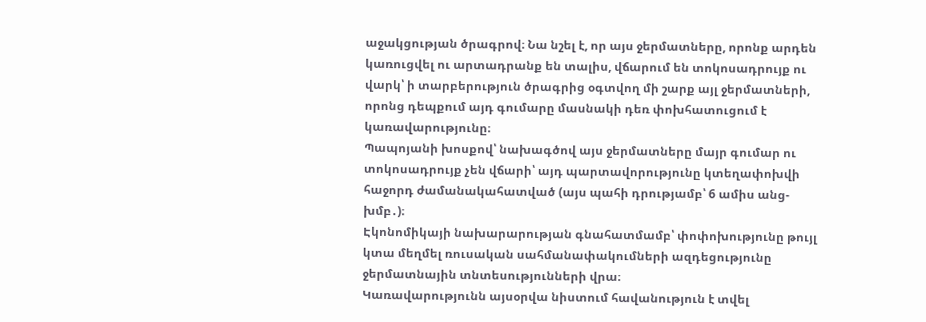աջակցության ծրագրով։ Նա նշել է, որ այս ջերմատները, որոնք արդեն կառուցվել ու արտադրանք են տալիս, վճարում են տոկոսադրույք ու վարկ՝ ի տարբերություն ծրագրից օգտվող մի շարք այլ ջերմատների, որոնց դեպքում այդ գումարը մասնակի դեռ փոխհատուցում է կառավարությունը։
Պապոյանի խոսքով՝ նախագծով այս ջերմատները մայր գումար ու տոկոսադրույք չեն վճարի՝ այդ պարտավորությունը կտեղափոխվի հաջորդ ժամանակահատված (այս պահի դրությամբ՝ 6 ամիս անց-խմբ․)։
Էկոնոմիկայի նախարարության գնահատմամբ՝ փոփոխությունը թույլ կտա մեղմել ռուսական սահմանափակումների ազդեցությունը ջերմատնային տնտեսությունների վրա։
Կառավարությունն այսօրվա նիստում հավանություն է տվել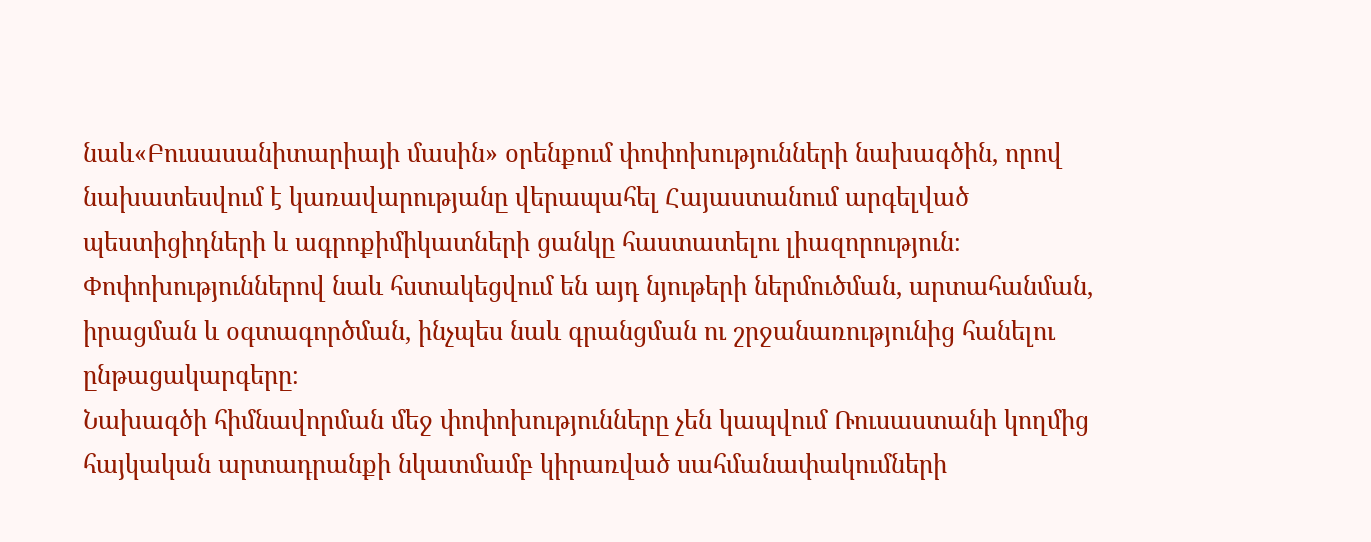նաև«Բուսասանիտարիայի մասին» օրենքում փոփոխությունների նախագծին, որով նախատեսվում է կառավարությանը վերապահել Հայաստանում արգելված պեստիցիդների և ագրոքիմիկատների ցանկը հաստատելու լիազորություն։
Փոփոխություններով նաև հստակեցվում են այդ նյութերի ներմուծման, արտահանման, իրացման և օգտագործման, ինչպես նաև գրանցման ու շրջանառությունից հանելու ընթացակարգերը։
Նախագծի հիմնավորման մեջ փոփոխությունները չեն կապվում Ռուսաստանի կողմից հայկական արտադրանքի նկատմամբ կիրառված սահմանափակումների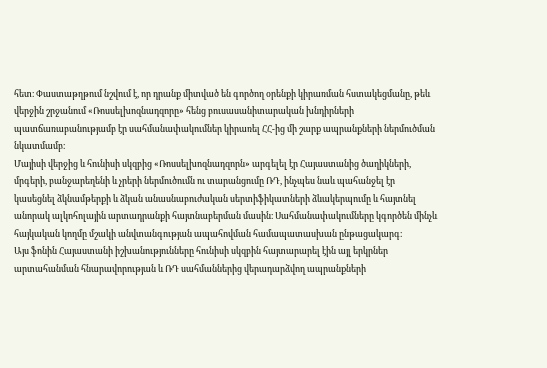հետ։ Փաստաթղթում նշվում է, որ դրանք միտված են գործող օրենքի կիրառման հստակեցմանը, թեև վերջին շրջանում «Ռոսսելխոզնադզորը» հենց բուսասանիտարական խնդիրների պատճառաբանությամբ էր սահմանափակումներ կիրառել ՀՀ-ից մի շարք ապրանքների ներմուծման նկատմամբ։
Մայիսի վերջից և հունիսի սկզբից «Ռոսսելխոզնադզորն» արգելել էր Հայաստանից ծաղիկների, մրգերի, բանջարեղենի և չրերի ներմուծումն ու տարանցումը ՌԴ, ինչպես նաև պահանջել էր կասեցնել ձկնամթերքի և ձկան անասնաբուժական սերտիֆիկատների ձևակերպումը և հայտնել անորակ ալկոհոլային արտադրանքի հայտնաբերման մասին։ Սահմանափակումները կգործեն մինչև հայկական կողմը մշակի անվտանգության ապահովման համապատասխան ընթացակարգ։
Այս ֆոնին Հայաստանի իշխանությունները հունիսի սկզբին հայտարարել էին այլ երկրներ արտահանման հնարավորության և ՌԴ սահմաններից վերադարձվող ապրանքների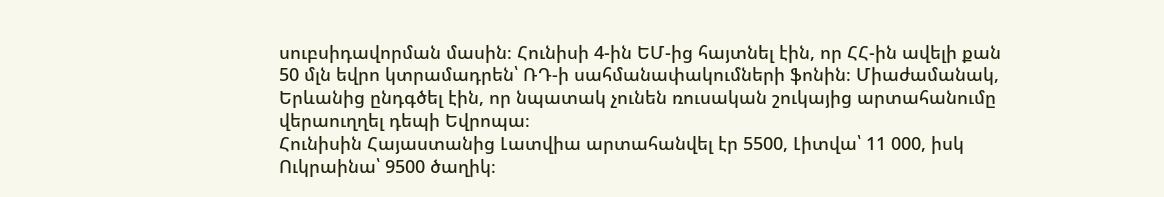սուբսիդավորման մասին։ Հունիսի 4-ին ԵՄ-ից հայտնել էին, որ ՀՀ-ին ավելի քան 50 մլն եվրո կտրամադրեն՝ ՌԴ-ի սահմանափակումների ֆոնին։ Միաժամանակ, Երևանից ընդգծել էին, որ նպատակ չունեն ռուսական շուկայից արտահանումը վերաուղղել դեպի Եվրոպա։
Հունիսին Հայաստանից Լատվիա արտահանվել էր 5500, Լիտվա՝ 11 000, իսկ Ուկրաինա՝ 9500 ծաղիկ։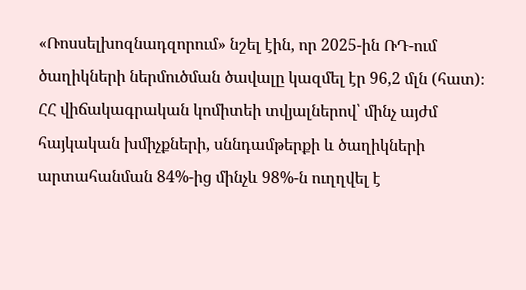«Ռոսսելխոզնադզորում» նշել էին, որ 2025-ին ՌԴ-ում ծաղիկների ներմուծման ծավալը կազմել էր 96,2 մլն (հատ)։ ՀՀ վիճակագրական կոմիտեի տվյալներով՝ մինչ այժմ հայկական խմիչքների, սննդամթերքի և ծաղիկների արտահանման 84%-ից մինչև 98%-ն ուղղվել է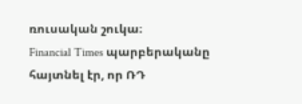ռուսական շուկա։
Financial Times պարբերականը հայտնել էր, որ ՌԴ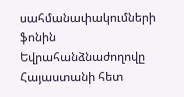սահմանափակումների ֆոնին Եվրահանձնաժողովը Հայաստանի հետ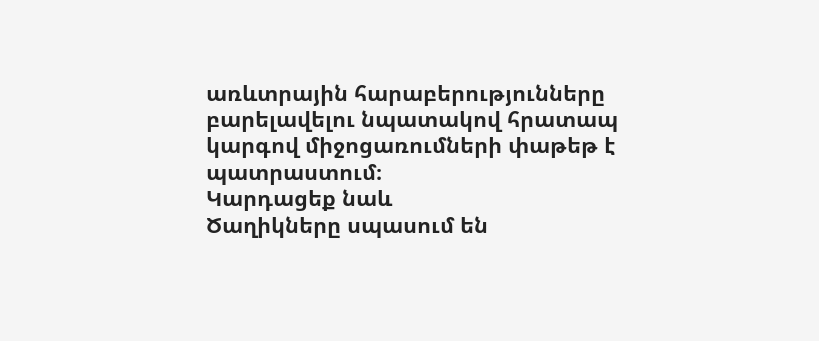առևտրային հարաբերությունները բարելավելու նպատակով հրատապ կարգով միջոցառումների փաթեթ է պատրաստում։
Կարդացեք նաև
Ծաղիկները սպասում են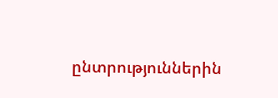ընտրություններին